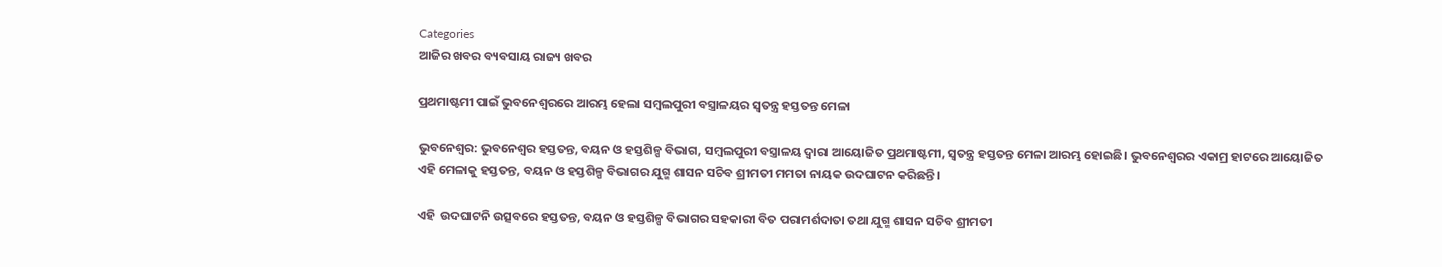Categories
ଆଜିର ଖବର ବ୍ୟବସାୟ ରାଜ୍ୟ ଖବର

ପ୍ରଥମାଷ୍ଟମୀ ପାଇଁ ଭୁବନେଶ୍ବରରେ ଆରମ୍ଭ ହେଲା ସମ୍ବଲପୁରୀ ବସ୍ତ୍ରାଳୟର ସ୍ଵତନ୍ତ୍ର ହସ୍ତତନ୍ତ ମେଳା

ଭୁବନେଶ୍ଵର: ଭୁବନେଶ୍ଵର ହସ୍ତତନ୍ତ, ବୟନ ଓ ହସ୍ତଶିଳ୍ପ ବିଭାଗ, ସମ୍ବଲପୁରୀ ବସ୍ତ୍ରାଳୟ ଦ୍ଵାରା ଆୟୋଜିତ ପ୍ରଥମାଷ୍ଟମୀ, ସ୍ଵତନ୍ତ୍ର ହସ୍ତତନ୍ତ ମେଳା ଆରମ୍ଭ ହୋଇଛି। ଭୁବନେଶ୍ବରର ଏକାମ୍ର ହାଟରେ ଆୟୋଜିତ ଏହି ମେଳାକୁ ହସ୍ତତନ୍ତ, ବୟନ ଓ ହସ୍ତଶିଳ୍ପ ବିଭାଗର ଯୁଗ୍ମ ଶାସନ ସଚିବ ଶ୍ରୀମତୀ ମମତା ନାୟକ ଉଦଘାଟନ କରିଛନ୍ତି।

ଏହି  ଉଦଘାଟନି ଉତ୍ସବରେ ହସ୍ତତନ୍ତ, ବୟନ ଓ ହସ୍ତଶିଳ୍ପ ବିଭାଗର ସହକାରୀ ବିତ ପରାମର୍ଶଦାତା ତଥା ଯୁଗ୍ମ ଶାସନ ସଚିବ ଶ୍ରୀମତୀ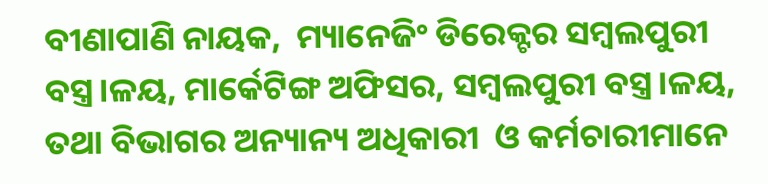ବୀଣାପାଣି ନାୟକ,  ମ୍ୟାନେଜିଂ ଡିରେକ୍ଟର ସମ୍ବଲପୁରୀ ବସ୍ତ୍ର।ଳୟ, ମାର୍କେଟିଙ୍ଗ ଅଫିସର, ସମ୍ବଲପୁରୀ ବସ୍ତ୍ର।ଳୟ,  ତଥା ବିଭାଗର ଅନ୍ୟାନ୍ୟ ଅଧିକାରୀ  ଓ କର୍ମଚାରୀମାନେ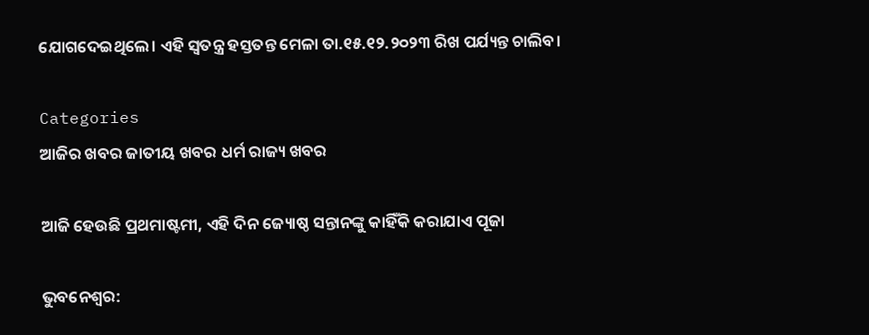ଯୋଗଦେଇଥିଲେ। ଏହି ସ୍ଵତନ୍ତ୍ର ହସ୍ତତନ୍ତ ମେଳା ତା.୧୫.୧୨.୨୦୨୩ ରିଖ ପର୍ଯ୍ୟନ୍ତ ଚାଲିବ।

Categories
ଆଜିର ଖବର ଜାତୀୟ ଖବର ଧର୍ମ ରାଜ୍ୟ ଖବର

ଆଜି ହେଉଛି ପ୍ରଥମାଷ୍ଟମୀ, ଏହି ଦିନ ଜ୍ୟୋଷ୍ଠ ସନ୍ତାନଙ୍କୁ କାହିଁକି କରାଯାଏ ପୂଜା

ଭୁବନେଶ୍ବର: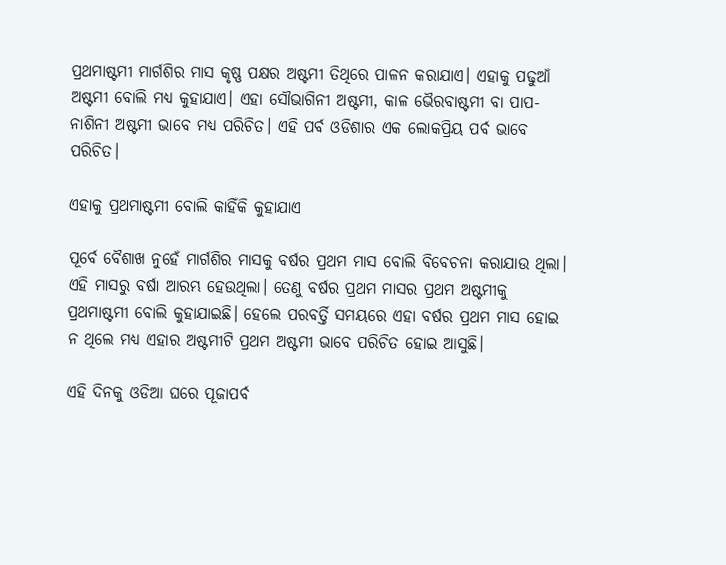ପ୍ରଥମାଷ୍ଟମୀ ମାର୍ଗଶିର ମାସ କୃଷ୍ଣ ପକ୍ଷର ଅଷ୍ଟମୀ ତିଥିରେ ପାଳନ କରାଯାଏ। ଏହାକୁ ପଢୁଆଁ ଅଷ୍ଟମୀ ବୋଲି ମଧ୍ୟ କୁହାଯାଏ। ଏହା ସୌଭାଗିନୀ ଅଷ୍ଟମୀ, କାଳ ଭୈରବାଷ୍ଟମୀ ବା ପାପ-ନାଶିନୀ ଅଷ୍ଟମୀ ଭାବେ ମଧ୍ୟ ପରିଚିତ। ଏହି ପର୍ବ ଓଡିଶାର ଏକ ଲୋକପ୍ରିୟ ପର୍ବ ଭାବେ ପରିଚିତ।

ଏହାକୁ ପ୍ରଥମାଷ୍ଟମୀ ବୋଲି କାହିଁକି କୁହାଯାଏ

ପୂର୍ବେ ବୈଶାଖ ନୁହେଁ ମାର୍ଗଶିର ମାସକୁ ବର୍ଷର ପ୍ରଥମ ମାସ ବୋଲି ବିବେଚନା କରାଯାଉ ଥିଲା। ଏହି ମାସରୁ ବର୍ଷା ଆରମ୍ଭ ହେଉଥିଲା। ତେଣୁ ବର୍ଷର ପ୍ରଥମ ମାସର ପ୍ରଥମ ଅଷ୍ଟମୀକୁ ପ୍ରଥମାଷ୍ଟମୀ ବୋଲି କୁହାଯାଇଛି। ହେଲେ ପରବର୍ତ୍ତି ସମୟରେ ଏହା ବର୍ଷର ପ୍ରଥମ ମାସ ହୋଇ ନ ଥିଲେ ମଧ୍ୟ ଏହାର ଅଷ୍ଟମୀଟି ପ୍ରଥମ ଅଷ୍ଟମୀ ଭାବେ ପରିଚିତ ହୋଇ ଆସୁଛି।

ଏହି ଦିନକୁ ଓଡିଆ ଘରେ ପୂଜାପର୍ବ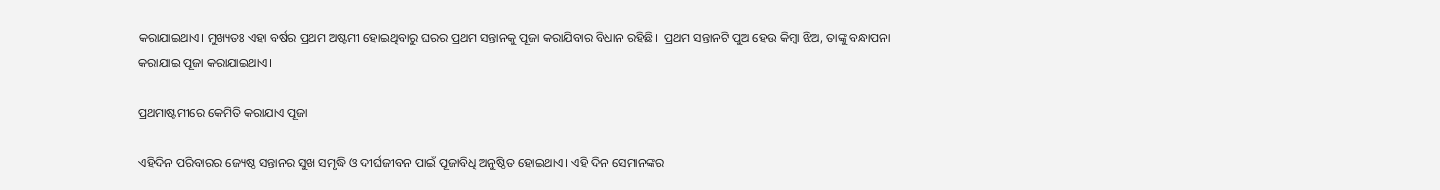କରାଯାଇଥାଏ। ମୁଖ୍ୟତଃ ଏହା ବର୍ଷର ପ୍ରଥମ ଅଷ୍ଟମୀ ହୋଇଥିବାରୁ ଘରର ପ୍ରଥମ ସନ୍ତାନକୁ ପୂଜା କରାଯିବାର ବିଧାନ ରହିଛି।  ପ୍ରଥମ ସନ୍ତାନଟି ପୁଅ ହେଉ କିମ୍ବା ଝିଅ, ତାଙ୍କୁ ବନ୍ଧାପନା କରାଯାଇ ପୂଜା କରାଯାଇଥାଏ।

ପ୍ରଥମାଷ୍ଟମୀରେ କେମିତି କରାଯାଏ ପୂଜା

ଏହିଦିନ ପରିବାରର ଜ୍ୟେଷ୍ଠ ସନ୍ତାନର ସୁଖ ସମୃଦ୍ଧି ଓ ଦୀର୍ଘଜୀବନ ପାଇଁ ପୂଜାବିଧି ଅନୁଷ୍ଠିତ ହୋଇଥାଏ। ଏହି ଦିନ ସେମାନଙ୍କର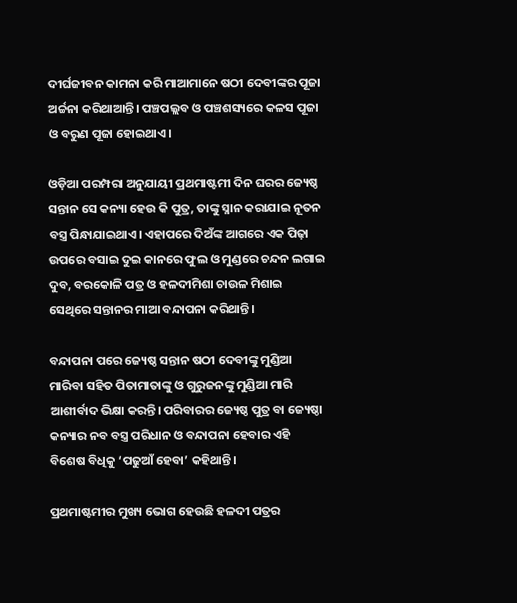ଦୀର୍ଘଜୀବନ କାମନା କରି ମାଆମାନେ ଷଠୀ ଦେବୀଙ୍କର ପୂଜା ଅର୍ଚ୍ଚନା କରିଥାଆନ୍ତି। ପଞ୍ଚପଲ୍ଲବ ଓ ପଞ୍ଚଶସ୍ୟରେ କଳସ ପୂଜା ଓ ବରୁଣ ପୂଜା ହୋଇଥାଏ।

ଓଡ଼ିଆ ପରମ୍ପରା ଅନୁଯାୟୀ ପ୍ରଥମାଷ୍ଟମୀ ଦିନ ଘରର ଜ୍ୟେଷ୍ଠ ସନ୍ତାନ ସେ କନ୍ୟା ହେଉ କି ପୁତ୍ର, ତାଙ୍କୁ ସ୍ନାନ କରାଯାଇ ନୂତନ ବସ୍ତ୍ର ପିନ୍ଧାଯାଇଥାଏ। ଏହାପରେ ଦିଅଁଙ୍କ ଆଗରେ ଏକ ପିଢ଼ା ଉପରେ ବସାଇ ଦୁଇ କାନରେ ଫୁଲ ଓ ମୁଣ୍ଡରେ ଚନ୍ଦନ ଲଗାଇ ଦୁବ, ବରକୋଳି ପତ୍ର ଓ ହଳଦୀମିଶା ଚାଉଳ ମିଶାଇ ସେଥିରେ ସନ୍ତାନର ମାଆ ବନ୍ଦାପନା କରିଥାନ୍ତି।

ବନ୍ଦାପନା ପରେ ଜ୍ୟେଷ୍ଠ ସନ୍ତାନ ଷଠୀ ଦେବୀଙ୍କୁ ମୁଣ୍ଡିଆ ମାରିବା ସହିତ ପିତାମାତାଙ୍କୁ ଓ ଗୁରୁଜନଙ୍କୁ ମୁଣ୍ଡିଆ ମାରି ଆଶୀର୍ବାଦ ଭିକ୍ଷା କରନ୍ତି। ପରିବାରର ଜ୍ୟେଷ୍ଠ ପୁତ୍ର ବା ଜ୍ୟେଷ୍ଠା କନ୍ୟାର ନବ ବସ୍ତ୍ର ପରିଧାନ ଓ ବନ୍ଦାପନା ହେବାର ଏହି ବିଶେଷ ବିଧିକୁ ‘ପଢୁଆଁ ହେବା’ କହିଥାନ୍ତି।

ପ୍ରଥମାଷ୍ଟମୀର ମୁଖ୍ୟ ଭୋଗ ହେଉଛି ହଳଦୀ ପତ୍ରର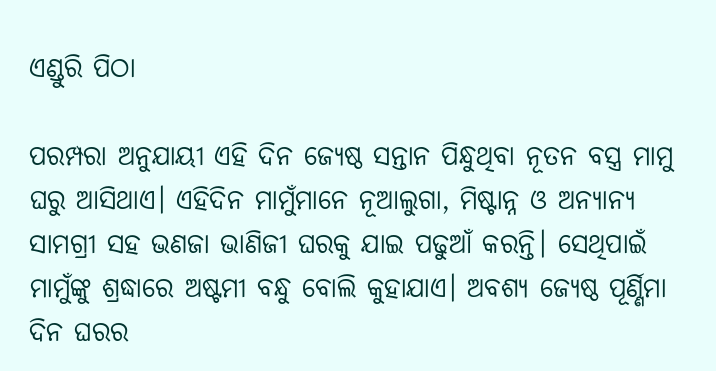ଏଣ୍ଡୁରି ପିଠା

ପରମ୍ପରା ଅନୁଯାୟୀ ଏହି ଦିନ ଜ୍ୟେଷ୍ଠ ସନ୍ତାନ ପିନ୍ଧୁଥିବା ନୂତନ ବସ୍ତ୍ର ମାମୁ ଘରୁ ଆସିଥାଏ। ଏହିଦିନ ମାମୁଁମାନେ ନୂଆଲୁଗା, ମିଷ୍ଟାନ୍ନ ଓ ଅନ୍ୟାନ୍ୟ ସାମଗ୍ରୀ ସହ ଭଣଜା ଭାଣିଜୀ ଘରକୁ ଯାଇ ପଢୁଆଁ କରନ୍ତି। ସେଥିପାଇଁ ମାମୁଁଙ୍କୁ ଶ୍ରଦ୍ଧାରେ ଅଷ୍ଟମୀ ବନ୍ଧୁ ବୋଲି କୁହାଯାଏ। ଅବଶ୍ୟ ଜ୍ୟେଷ୍ଠ ପୂର୍ଣ୍ଣିମା ଦିନ ଘରର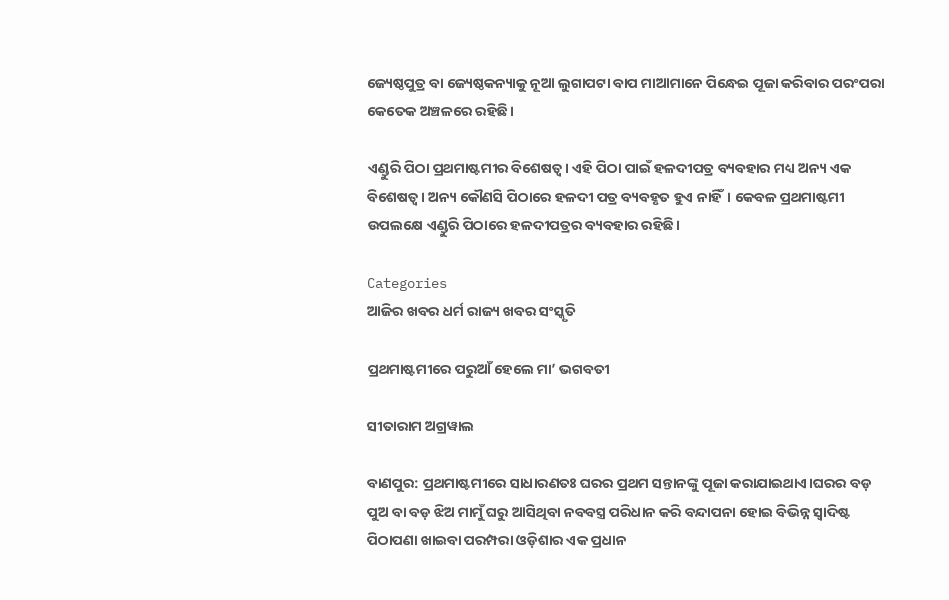ଜ୍ୟେଷ୍ଠପୁତ୍ର ବା ଜ୍ୟେଷ୍ଠକନ୍ୟାକୁ ନୂଆ ଲୁଗାପଟା ବାପ ମାଆମାନେ ପିନ୍ଧେଇ ପୂଜା କରିବାର ପରଂପରା କେତେକ ଅଞ୍ଚଳରେ ରହିଛି।

ଏଣ୍ଡୁରି ପିଠା ପ୍ରଥମାଷ୍ଟମୀର ବିଶେଷତ୍ୱ। ଏହି ପିଠା ପାଇଁ ହଳଦୀପତ୍ର ବ୍ୟବହାର ମଧ୍ୟ ଅନ୍ୟ ଏକ ବିଶେଷତ୍ୱ। ଅନ୍ୟ କୌଣସି ପିଠାରେ ହଳଦୀ ପତ୍ର ବ୍ୟବହୃତ ହୁଏ ନାହିଁ। କେବଳ ପ୍ରଥମାଷ୍ଟମୀ ଉପଲକ୍ଷେ ଏଣ୍ଡୁରି ପିଠାରେ ହଳଦୀପତ୍ରର ବ୍ୟବହାର ରହିଛି।

Categories
ଆଜିର ଖବର ଧର୍ମ ରାଜ୍ୟ ଖବର ସଂସ୍କୃତି

ପ୍ରଥମାଷ୍ଟମୀରେ ପରୁଆଁ ହେଲେ ମା’ ଭଗବତୀ

ସୀତାରାମ ଅଗ୍ରୱାଲ

ବାଣପୁର: ପ୍ରଥମାଷ୍ଟମୀରେ ସାଧାରଣତଃ ଘରର ପ୍ରଥମ ସନ୍ତାନଙ୍କୁ ପୂଜା କରାଯାଇଥାଏ।ଘରର ବଡ଼ ପୁଅ ବା ବଡ଼ ଝିଅ ମାମୁଁ ଘରୁ ଆସିଥିବା ନବବସ୍ତ୍ର ପରିଧାନ କରି ବନ୍ଦାପନା ହୋଇ ବିଭିନ୍ନ ସ୍ଵାଦିଷ୍ଟ ପିଠାପଣା ଖାଇବା ପରମ୍ପରା ଓଡ଼ିଶାର ଏକ ପ୍ରଧାନ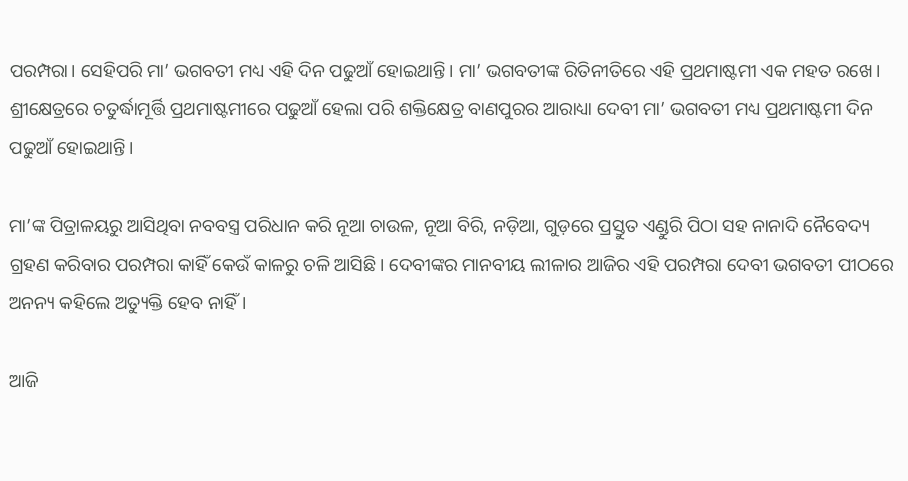ପରମ୍ପରା। ସେହିପରି ମା’ ଭଗବତୀ ମଧ୍ୟ ଏହି ଦିନ ପଢୁଆଁ ହୋଇଥାନ୍ତି। ମା’ ଭଗବତୀଙ୍କ ରିତିନୀତିରେ ଏହି ପ୍ରଥମାଷ୍ଟମୀ ଏକ ମହତ ରଖେ। ଶ୍ରୀକ୍ଷେତ୍ରରେ ଚତୁର୍ଦ୍ଧାମୂର୍ତ୍ତି ପ୍ରଥମାଷ୍ଟମୀରେ ପଢୁଆଁ ହେଲା ପରି ଶକ୍ତିକ୍ଷେତ୍ର ବାଣପୁରର ଆରାଧ୍ୟା ଦେବୀ ମା’ ଭଗବତୀ ମଧ୍ୟ ପ୍ରଥମାଷ୍ଟମୀ ଦିନ ପଢୁଆଁ ହୋଇଥାନ୍ତି।

ମା’ଙ୍କ ପିତ୍ରାଳୟରୁ ଆସିଥିବା ନବବସ୍ତ୍ର ପରିଧାନ କରି ନୂଆ ଚାଉଳ, ନୂଆ ବିରି, ନଡ଼ିଆ, ଗୁଡ଼ରେ ପ୍ରସ୍ତୁତ ଏଣ୍ଡୁରି ପିଠା ସହ ନାନାଦି ନୈବେଦ୍ୟ ଗ୍ରହଣ କରିବାର ପରମ୍ପରା କାହିଁ କେଉଁ କାଳରୁ ଚଳି ଆସିଛି। ଦେବୀଙ୍କର ମାନବୀୟ ଲୀଳାର ଆଜିର ଏହି ପରମ୍ପରା ଦେବୀ ଭଗବତୀ ପୀଠରେ ଅନନ୍ୟ କହିଲେ ଅତ୍ୟୁକ୍ତି ହେବ ନାହିଁ।

ଆଜି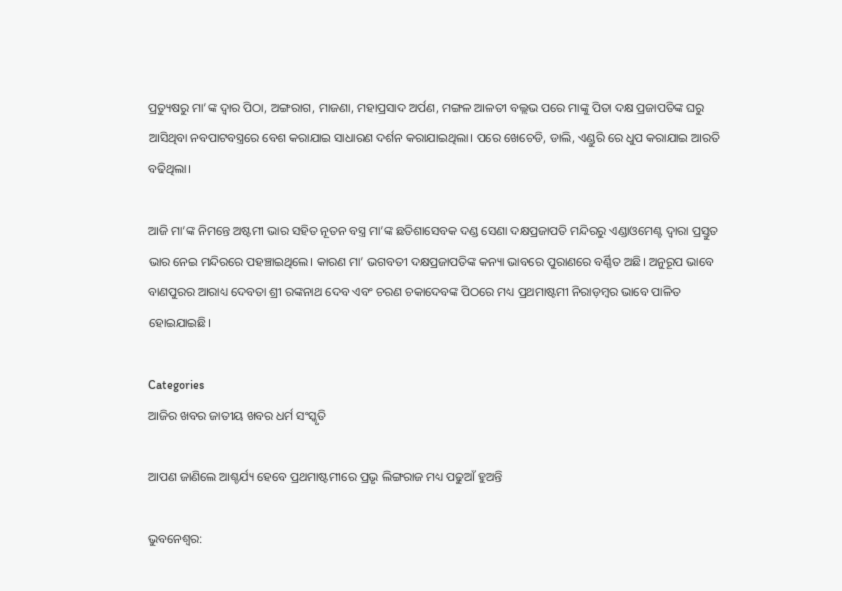ପ୍ରତ୍ୟୁଷରୁ ମା’ଙ୍କ ଦ୍ଵାର ପିଠା, ଅଙ୍ଗରାଗ, ମାଜଣା, ମହାପ୍ରସାଦ ଅର୍ପଣ, ମଙ୍ଗଳ ଆଳତୀ ବଲ୍ଲଭ ପରେ ମାଙ୍କୁ ପିତା ଦକ୍ଷ ପ୍ରଜାପତିଙ୍କ ଘରୁ ଆସିଥିବା ନବପାଟବସ୍ତ୍ରରେ ବେଶ କରାଯାଇ ସାଧାରଣ ଦର୍ଶନ କରାଯାଇଥିଲା। ପରେ ଖେଚେଡି, ଡାଲି, ଏଣ୍ଡୁରି ରେ ଧୁପ କରାଯାଇ ଆରତି ବଢିଥିଲା।

ଆଜି ମା’ଙ୍କ ନିମନ୍ତେ ଅଷ୍ଟମୀ ଭାର ସହିତ ନୂତନ ବସ୍ତ୍ର ମା’ଙ୍କ ଛତିଶାସେବକ ଦଣ୍ଡ ସେଣା ଦକ୍ଷପ୍ରଜାପତି ମନ୍ଦିରରୁ ଏଣ୍ଡାଓମେଣ୍ଟ ଦ୍ୱାରା ପ୍ରସ୍ତୁତ ଭାର ନେଇ ମନ୍ଦିରରେ ପହଞ୍ଚାଇଥିଲେ। କାରଣ ମା’ ଭଗବତୀ ଦକ୍ଷପ୍ରଜାପତିଙ୍କ କନ୍ୟା ଭାବରେ ପୁରାଣରେ ବର୍ଣ୍ଣିତ ଅଛି। ଅନୁରୂପ ଭାବେ ବାଣପୁରର ଆରାଧ୍ୟ ଦେବତା ଶ୍ରୀ ରଙ୍କନାଥ ଦେବ ଏବଂ ଚରଣ ଚକାଦେବଙ୍କ ପିଠରେ ମଧ୍ୟ ପ୍ରଥମାଷ୍ଟମୀ ନିରାଡ଼ମ୍ବର ଭାବେ ପାଳିତ ହୋଇଯାଇଛି।

Categories
ଆଜିର ଖବର ଜାତୀୟ ଖବର ଧର୍ମ ସଂସ୍କୃତି

ଆପଣ ଜାଣିଲେ ଆଶ୍ଚର୍ଯ୍ୟ ହେବେ ପ୍ରଥମାଷ୍ଟମୀରେ ପ୍ରଭୃ ଲିଙ୍ଗରାଜ ମଧ୍ୟ ପଢୁଆଁ ହୁଅନ୍ତି

ଭୁବନେଶ୍ବର: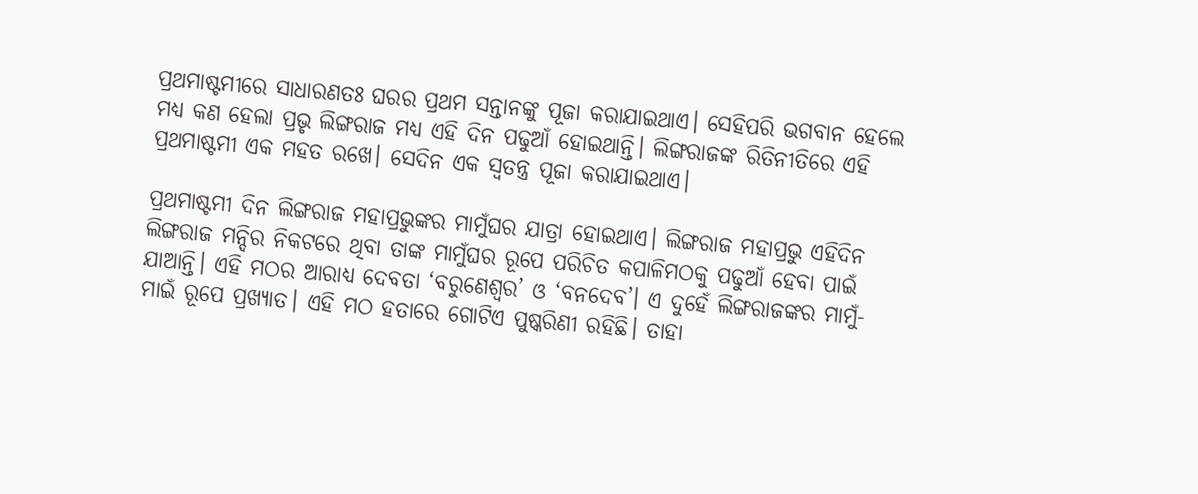ପ୍ରଥମାଷ୍ଟମୀରେ ସାଧାରଣତଃ ଘରର ପ୍ରଥମ ସନ୍ତାନଙ୍କୁ ପୂଜା କରାଯାଇଥାଏ। ସେହିପରି ଭଗବାନ ହେଲେ ମଧ୍ୟ କଣ ହେଲା ପ୍ରଭୃ ଲିଙ୍ଗରାଜ ମଧ୍ୟ ଏହି ଦିନ ପଢୁଆଁ ହୋଇଥାନ୍ତି। ଲିଙ୍ଗରାଜଙ୍କ ରିତିନୀତିରେ ଏହି ପ୍ରଥମାଷ୍ଟମୀ ଏକ ମହତ ରଖେ। ସେଦିନ ଏକ ସ୍ବତନ୍ତ୍ର ପୂଜା କରାଯାଇଥାଏ।

ପ୍ରଥମାଷ୍ଟମୀ ଦିନ ଲିଙ୍ଗରାଜ ମହାପ୍ରଭୁଙ୍କର ମାମୁଁଘର ଯାତ୍ରା ହୋଇଥାଏ। ଲିଙ୍ଗରାଜ ମହାପ୍ରଭୁ ଏହିଦିନ ଲିଙ୍ଗରାଜ ମନ୍ଦିର ନିକଟରେ ଥିବା ତାଙ୍କ ମାମୁଁଘର ରୂପେ ପରିଚିତ କପାଳିମଠକୁ ପଢୁଆଁ ହେବା ପାଇଁ ଯାଆନ୍ତି। ଏହି ମଠର ଆରାଧ୍ୟ ଦେବତା ‘ବରୁଣେଶ୍ୱର’ ଓ ‘ବନଦେବ’। ଏ ଦୁହେଁ ଲିଙ୍ଗରାଜଙ୍କର ମାମୁଁ- ମାଇଁ ରୂପେ ପ୍ରଖ୍ୟାତ। ଏହି ମଠ ହତାରେ ଗୋଟିଏ ପୁଷ୍କରିଣୀ ରହିଛି। ତାହା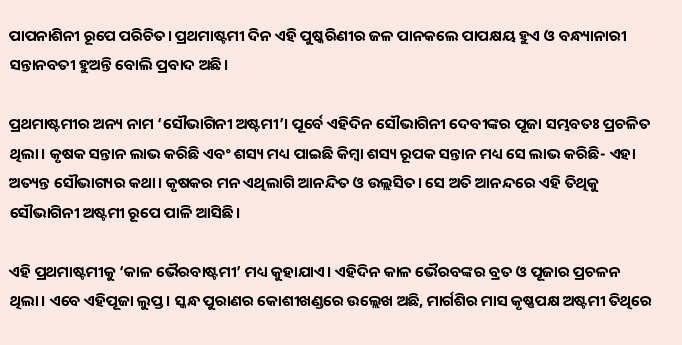ପାପନାଶିନୀ ରୂପେ ପରିଚିତ। ପ୍ରଥମାଷ୍ଟମୀ ଦିନ ଏହି ପୁଷ୍କରିଣୀର ଜଳ ପାନକଲେ ପାପକ୍ଷୟ ହୁଏ ଓ ବନ୍ଧ୍ୟାନାରୀ ସନ୍ତାନବତୀ ହୁଅନ୍ତି ବୋଲି ପ୍ରବାଦ ଅଛି।

ପ୍ରଥମାଷ୍ଟମୀର ଅନ୍ୟ ନାମ ‘ସୌଭାଗିନୀ ଅଷ୍ଟମୀ’। ପୂର୍ବେ ଏହିଦିନ ସୌଭାଗିନୀ ଦେବୀଙ୍କର ପୂଜା ସମ୍ଭବତଃ ପ୍ରଚଳିତ ଥିଲା। କୃଷକ ସନ୍ତାନ ଲାଭ କରିଛି ଏବଂ ଶସ୍ୟ ମଧ୍ୟ ପାଇଛି କିମ୍ବା ଶସ୍ୟ ରୂପକ ସନ୍ତାନ ମଧ୍ୟ ସେ ଲାଭ କରିଛି- ଏହା ଅତ୍ୟନ୍ତ ସୌଭାଗ୍ୟର କଥା। କୃଷକର ମନ ଏଥିଲାଗି ଆନନ୍ଦିତ ଓ ଉଲ୍ଲସିତ। ସେ ଅତି ଆନନ୍ଦରେ ଏହି ତିଥିକୁ ସୌଭାଗିନୀ ଅଷ୍ଟମୀ ରୂପେ ପାଳି ଆସିଛି।

ଏହି ପ୍ରଥମାଷ୍ଟମୀକୁ ‘କାଳ ଭୈରବାଷ୍ଟମୀ’ ମଧ୍ୟ କୁହାଯାଏ। ଏହିଦିନ କାଳ ଭୈରବଙ୍କର ବ୍ରତ ଓ ପୂଜାର ପ୍ରଚଳନ ଥିଲା। ଏବେ ଏହିପୂଜା ଲୁପ୍ତ। ସ୍କନ୍ଧ ପୁରାଣର କୋଶୀଖଣ୍ଡରେ ଉଲ୍ଲେଖ ଅଛି, ମାର୍ଗଶିର ମାସ କୃଷ୍ଣପକ୍ଷ ଅଷ୍ଟମୀ ତିଥିରେ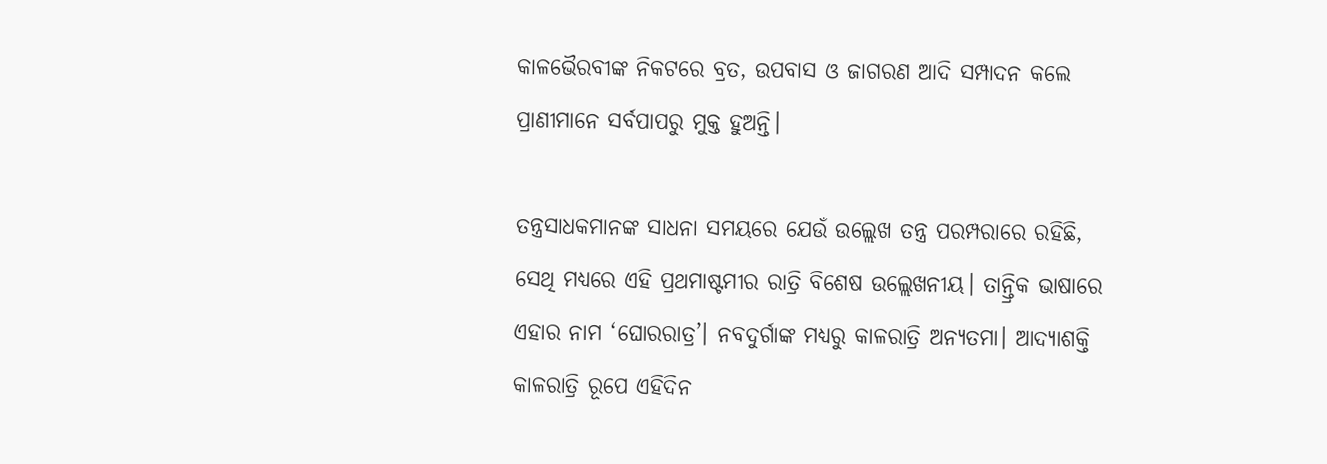କାଳଭୈରବୀଙ୍କ ନିକଟରେ ବ୍ରତ, ଉପବାସ ଓ ଜାଗରଣ ଆଦି ସମ୍ପାଦନ କଲେ ପ୍ରାଣୀମାନେ ସର୍ବପାପରୁ ମୁକ୍ତ ହୁଅନ୍ତି।

ତନ୍ତ୍ରସାଧକମାନଙ୍କ ସାଧନା ସମୟରେ ଯେଉଁ ଉଲ୍ଲେଖ ତନ୍ତ୍ର ପରମ୍ପରାରେ ରହିଛି, ସେଥି ମଧ୍ୟରେ ଏହି ପ୍ରଥମାଷ୍ଟମୀର ରାତ୍ରି ବିଶେଷ ଉଲ୍ଲେଖନୀୟ। ତାନ୍ତ୍ରିକ ଭାଷାରେ ଏହାର ନାମ ‘ଘୋରରାତ୍ର’। ନବଦୁର୍ଗାଙ୍କ ମଧ୍ୟରୁ କାଳରାତ୍ରି ଅନ୍ୟତମା। ଆଦ୍ୟାଶକ୍ତି କାଳରାତ୍ରି ରୂପେ ଏହିଦିନ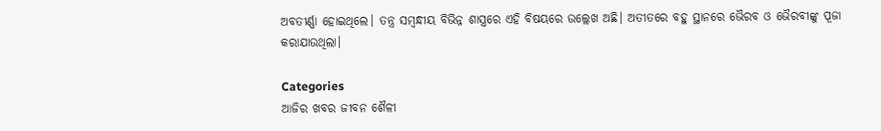ଅବତୀର୍ଣ୍ଣା ହୋଇଥିଲେ। ତନ୍ତ୍ର ସମ୍ବନ୍ଧୀୟ ବିଭିନ୍ନ ଶାସ୍ତ୍ରରେ ଏହି ବିଷୟରେ ଉଲ୍ଲେଖ ଅଛି। ଅତୀତରେ ବହୁ ସ୍ଥାନରେ ଭୈରବ ଓ ଭୈରବୀଙ୍କୁ ପୂଜା କରାଯାଉଥିଲା।

Categories
ଆଜିର ଖବର ଜୀବନ ଶୈଳୀ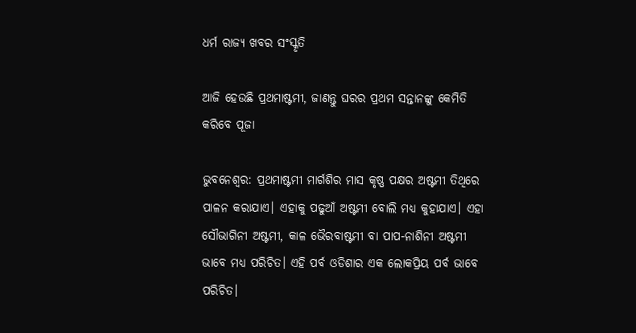ଧର୍ମ ରାଜ୍ୟ ଖବର ସଂସ୍କୃତି

ଆଜି ହେଉଛି ପ୍ରଥମାଷ୍ଟମୀ, ଜାଣନ୍ତୁ ଘରର ପ୍ରଥମ ସନ୍ତାନଙ୍କୁ କେମିତି କରିବେ ପୂଜା

ଭୁବନେଶ୍ବର: ପ୍ରଥମାଷ୍ଟମୀ ମାର୍ଗଶିର ମାସ କୃଷ୍ଣ ପକ୍ଷର ଅଷ୍ଟମୀ ତିଥିରେ ପାଳନ କରାଯାଏ। ଏହାକୁ ପଢୁଆଁ ଅଷ୍ଟମୀ ବୋଲି ମଧ୍ୟ କୁହାଯାଏ। ଏହା ସୌଭାଗିନୀ ଅଷ୍ଟମୀ, କାଳ ଭୈରବାଷ୍ଟମୀ ବା ପାପ-ନାଶିନୀ ଅଷ୍ଟମୀ ଭାବେ ମଧ୍ୟ ପରିଚିତ। ଏହି ପର୍ବ ଓଡିଶାର ଏକ ଲୋକପ୍ରିୟ ପର୍ବ ଭାବେ ପରିଚିତ।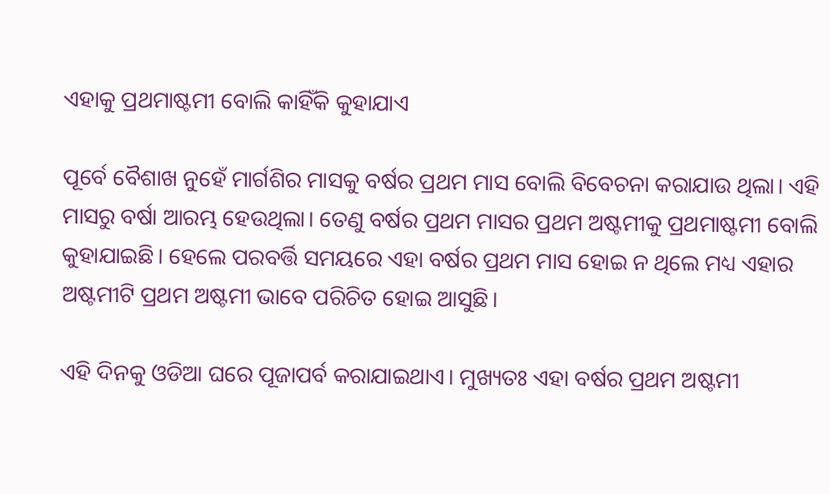ଏହାକୁ ପ୍ରଥମାଷ୍ଟମୀ ବୋଲି କାହିଁକି କୁହାଯାଏ

ପୂର୍ବେ ବୈଶାଖ ନୁହେଁ ମାର୍ଗଶିର ମାସକୁ ବର୍ଷର ପ୍ରଥମ ମାସ ବୋଲି ବିବେଚନା କରାଯାଉ ଥିଲା। ଏହି ମାସରୁ ବର୍ଷା ଆରମ୍ଭ ହେଉଥିଲା। ତେଣୁ ବର୍ଷର ପ୍ରଥମ ମାସର ପ୍ରଥମ ଅଷ୍ଟମୀକୁ ପ୍ରଥମାଷ୍ଟମୀ ବୋଲି କୁହାଯାଇଛି। ହେଲେ ପରବର୍ତ୍ତି ସମୟରେ ଏହା ବର୍ଷର ପ୍ରଥମ ମାସ ହୋଇ ନ ଥିଲେ ମଧ୍ୟ ଏହାର ଅଷ୍ଟମୀଟି ପ୍ରଥମ ଅଷ୍ଟମୀ ଭାବେ ପରିଚିତ ହୋଇ ଆସୁଛି।

ଏହି ଦିନକୁ ଓଡିଆ ଘରେ ପୂଜାପର୍ବ କରାଯାଇଥାଏ। ମୁଖ୍ୟତଃ ଏହା ବର୍ଷର ପ୍ରଥମ ଅଷ୍ଟମୀ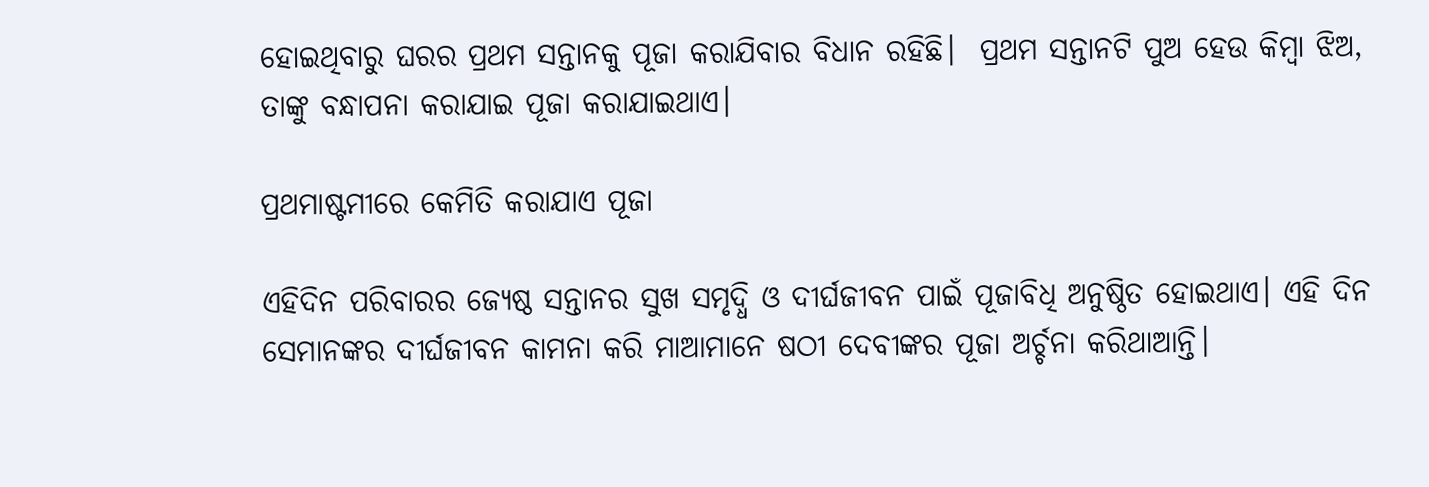ହୋଇଥିବାରୁ ଘରର ପ୍ରଥମ ସନ୍ତାନକୁ ପୂଜା କରାଯିବାର ବିଧାନ ରହିଛି।  ପ୍ରଥମ ସନ୍ତାନଟି ପୁଅ ହେଉ କିମ୍ବା ଝିଅ, ତାଙ୍କୁ ବନ୍ଧାପନା କରାଯାଇ ପୂଜା କରାଯାଇଥାଏ।

ପ୍ରଥମାଷ୍ଟମୀରେ କେମିତି କରାଯାଏ ପୂଜା

ଏହିଦିନ ପରିବାରର ଜ୍ୟେଷ୍ଠ ସନ୍ତାନର ସୁଖ ସମୃଦ୍ଧି ଓ ଦୀର୍ଘଜୀବନ ପାଇଁ ପୂଜାବିଧି ଅନୁଷ୍ଠିତ ହୋଇଥାଏ। ଏହି ଦିନ ସେମାନଙ୍କର ଦୀର୍ଘଜୀବନ କାମନା କରି ମାଆମାନେ ଷଠୀ ଦେବୀଙ୍କର ପୂଜା ଅର୍ଚ୍ଚନା କରିଥାଆନ୍ତି।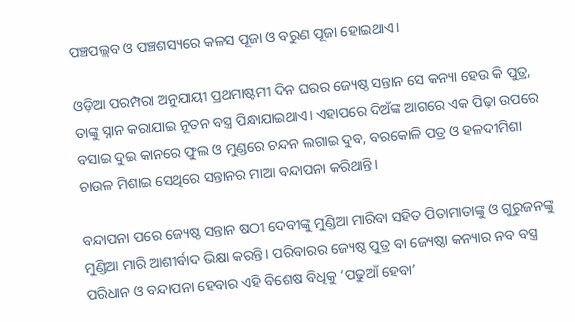ପଞ୍ଚପଲ୍ଲବ ଓ ପଞ୍ଚଶସ୍ୟରେ କଳସ ପୂଜା ଓ ବରୁଣ ପୂଜା ହୋଇଥାଏ।

ଓଡ଼ିଆ ପରମ୍ପରା ଅନୁଯାୟୀ ପ୍ରଥମାଷ୍ଟମୀ ଦିନ ଘରର ଜ୍ୟେଷ୍ଠ ସନ୍ତାନ ସେ କନ୍ୟା ହେଉ କି ପୁତ୍ର, ତାଙ୍କୁ ସ୍ନାନ କରାଯାଇ ନୂତନ ବସ୍ତ୍ର ପିନ୍ଧାଯାଇଥାଏ। ଏହାପରେ ଦିଅଁଙ୍କ ଆଗରେ ଏକ ପିଢ଼ା ଉପରେ ବସାଇ ଦୁଇ କାନରେ ଫୁଲ ଓ ମୁଣ୍ଡରେ ଚନ୍ଦନ ଲଗାଇ ଦୁବ, ବରକୋଳି ପତ୍ର ଓ ହଳଦୀମିଶା ଚାଉଳ ମିଶାଇ ସେଥିରେ ସନ୍ତାନର ମାଆ ବନ୍ଦାପନା କରିଥାନ୍ତି।

ବନ୍ଦାପନା ପରେ ଜ୍ୟେଷ୍ଠ ସନ୍ତାନ ଷଠୀ ଦେବୀଙ୍କୁ ମୁଣ୍ଡିଆ ମାରିବା ସହିତ ପିତାମାତାଙ୍କୁ ଓ ଗୁରୁଜନଙ୍କୁ ମୁଣ୍ଡିଆ ମାରି ଆଶୀର୍ବାଦ ଭିକ୍ଷା କରନ୍ତି। ପରିବାରର ଜ୍ୟେଷ୍ଠ ପୁତ୍ର ବା ଜ୍ୟେଷ୍ଠା କନ୍ୟାର ନବ ବସ୍ତ୍ର ପରିଧାନ ଓ ବନ୍ଦାପନା ହେବାର ଏହି ବିଶେଷ ବିଧିକୁ ‘ପଢୁଆଁ ହେବା’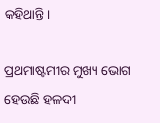କହିଥାନ୍ତି।

ପ୍ରଥମାଷ୍ଟମୀର ମୁଖ୍ୟ ଭୋଗ ହେଉଛି ହଳଦୀ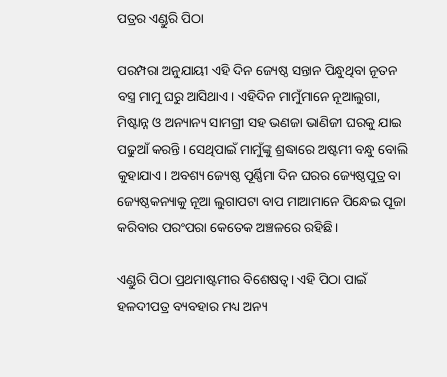ପତ୍ରର ଏଣ୍ଡୁରି ପିଠା

ପରମ୍ପରା ଅନୁଯାୟୀ ଏହି ଦିନ ଜ୍ୟେଷ୍ଠ ସନ୍ତାନ ପିନ୍ଧୁଥିବା ନୂତନ ବସ୍ତ୍ର ମାମୁ ଘରୁ ଆସିଥାଏ। ଏହିଦିନ ମାମୁଁମାନେ ନୂଆଲୁଗା, ମିଷ୍ଟାନ୍ନ ଓ ଅନ୍ୟାନ୍ୟ ସାମଗ୍ରୀ ସହ ଭଣଜା ଭାଣିଜୀ ଘରକୁ ଯାଇ ପଢୁଆଁ କରନ୍ତି। ସେଥିପାଇଁ ମାମୁଁଙ୍କୁ ଶ୍ରଦ୍ଧାରେ ଅଷ୍ଟମୀ ବନ୍ଧୁ ବୋଲି କୁହାଯାଏ। ଅବଶ୍ୟ ଜ୍ୟେଷ୍ଠ ପୂର୍ଣ୍ଣିମା ଦିନ ଘରର ଜ୍ୟେଷ୍ଠପୁତ୍ର ବା ଜ୍ୟେଷ୍ଠକନ୍ୟାକୁ ନୂଆ ଲୁଗାପଟା ବାପ ମାଆମାନେ ପିନ୍ଧେଇ ପୂଜା କରିବାର ପରଂପରା କେତେକ ଅଞ୍ଚଳରେ ରହିଛି।

ଏଣ୍ଡୁରି ପିଠା ପ୍ରଥମାଷ୍ଟମୀର ବିଶେଷତ୍ୱ। ଏହି ପିଠା ପାଇଁ ହଳଦୀପତ୍ର ବ୍ୟବହାର ମଧ୍ୟ ଅନ୍ୟ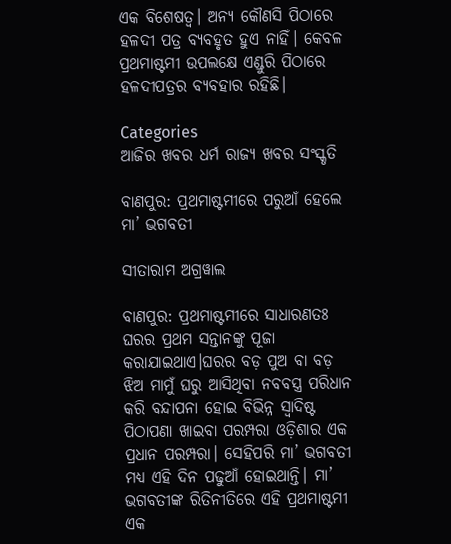ଏକ ବିଶେଷତ୍ୱ। ଅନ୍ୟ କୌଣସି ପିଠାରେ ହଳଦୀ ପତ୍ର ବ୍ୟବହୃତ ହୁଏ ନାହିଁ। କେବଳ ପ୍ରଥମାଷ୍ଟମୀ ଉପଲକ୍ଷେ ଏଣ୍ଡୁରି ପିଠାରେ ହଳଦୀପତ୍ରର ବ୍ୟବହାର ରହିଛି।

Categories
ଆଜିର ଖବର ଧର୍ମ ରାଜ୍ୟ ଖବର ସଂସ୍କୃତି

ବାଣପୁର: ପ୍ରଥମାଷ୍ଟମୀରେ ପରୁଆଁ ହେଲେ ମା’ ଭଗବତୀ

ସୀତାରାମ ଅଗ୍ରୱାଲ

ବାଣପୁର: ପ୍ରଥମାଷ୍ଟମୀରେ ସାଧାରଣତଃ ଘରର ପ୍ରଥମ ସନ୍ତାନଙ୍କୁ ପୂଜା କରାଯାଇଥାଏ।ଘରର ବଡ଼ ପୁଅ ବା ବଡ଼ ଝିଅ ମାମୁଁ ଘରୁ ଆସିଥିବା ନବବସ୍ତ୍ର ପରିଧାନ କରି ବନ୍ଦାପନା ହୋଇ ବିଭିନ୍ନ ସ୍ଵାଦିଷ୍ଟ ପିଠାପଣା ଖାଇବା ପରମ୍ପରା ଓଡ଼ିଶାର ଏକ ପ୍ରଧାନ ପରମ୍ପରା। ସେହିପରି ମା’ ଭଗବତୀ ମଧ୍ୟ ଏହି ଦିନ ପଢୁଆଁ ହୋଇଥାନ୍ତି। ମା’ ଭଗବତୀଙ୍କ ରିତିନୀତିରେ ଏହି ପ୍ରଥମାଷ୍ଟମୀ ଏକ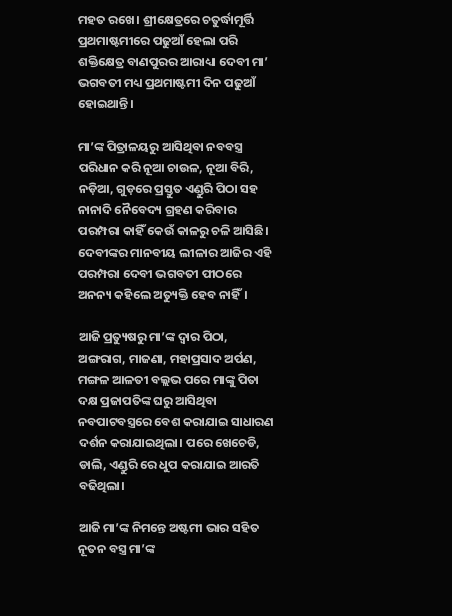ମହତ ରଖେ। ଶ୍ରୀକ୍ଷେତ୍ରରେ ଚତୁର୍ଦ୍ଧାମୂର୍ତ୍ତି ପ୍ରଥମାଷ୍ଟମୀରେ ପଢୁଆଁ ହେଲା ପରି ଶକ୍ତିକ୍ଷେତ୍ର ବାଣପୁରର ଆରାଧ୍ୟା ଦେବୀ ମା’ ଭଗବତୀ ମଧ୍ୟ ପ୍ରଥମାଷ୍ଟମୀ ଦିନ ପଢୁଆଁ ହୋଇଥାନ୍ତି।

ମା’ଙ୍କ ପିତ୍ରାଳୟରୁ ଆସିଥିବା ନବବସ୍ତ୍ର ପରିଧାନ କରି ନୂଆ ଚାଉଳ, ନୂଆ ବିରି, ନଡ଼ିଆ, ଗୁଡ଼ରେ ପ୍ରସ୍ତୁତ ଏଣ୍ଡୁରି ପିଠା ସହ ନାନାଦି ନୈବେଦ୍ୟ ଗ୍ରହଣ କରିବାର ପରମ୍ପରା କାହିଁ କେଉଁ କାଳରୁ ଚଳି ଆସିଛି। ଦେବୀଙ୍କର ମାନବୀୟ ଲୀଳାର ଆଜିର ଏହି ପରମ୍ପରା ଦେବୀ ଭଗବତୀ ପୀଠରେ ଅନନ୍ୟ କହିଲେ ଅତ୍ୟୁକ୍ତି ହେବ ନାହିଁ।

ଆଜି ପ୍ରତ୍ୟୁଷରୁ ମା’ଙ୍କ ଦ୍ଵାର ପିଠା, ଅଙ୍ଗରାଗ, ମାଜଣା, ମହାପ୍ରସାଦ ଅର୍ପଣ, ମଙ୍ଗଳ ଆଳତୀ ବଲ୍ଲଭ ପରେ ମାଙ୍କୁ ପିତା ଦକ୍ଷ ପ୍ରଜାପତିଙ୍କ ଘରୁ ଆସିଥିବା ନବପାଟବସ୍ତ୍ରରେ ବେଶ କରାଯାଇ ସାଧାରଣ ଦର୍ଶନ କରାଯାଇଥିଲା। ପରେ ଖେଚେଡି, ଡାଲି, ଏଣ୍ଡୁରି ରେ ଧୁପ କରାଯାଇ ଆରତି ବଢିଥିଲା।

ଆଜି ମା’ଙ୍କ ନିମନ୍ତେ ଅଷ୍ଟମୀ ଭାର ସହିତ ନୂତନ ବସ୍ତ୍ର ମା’ଙ୍କ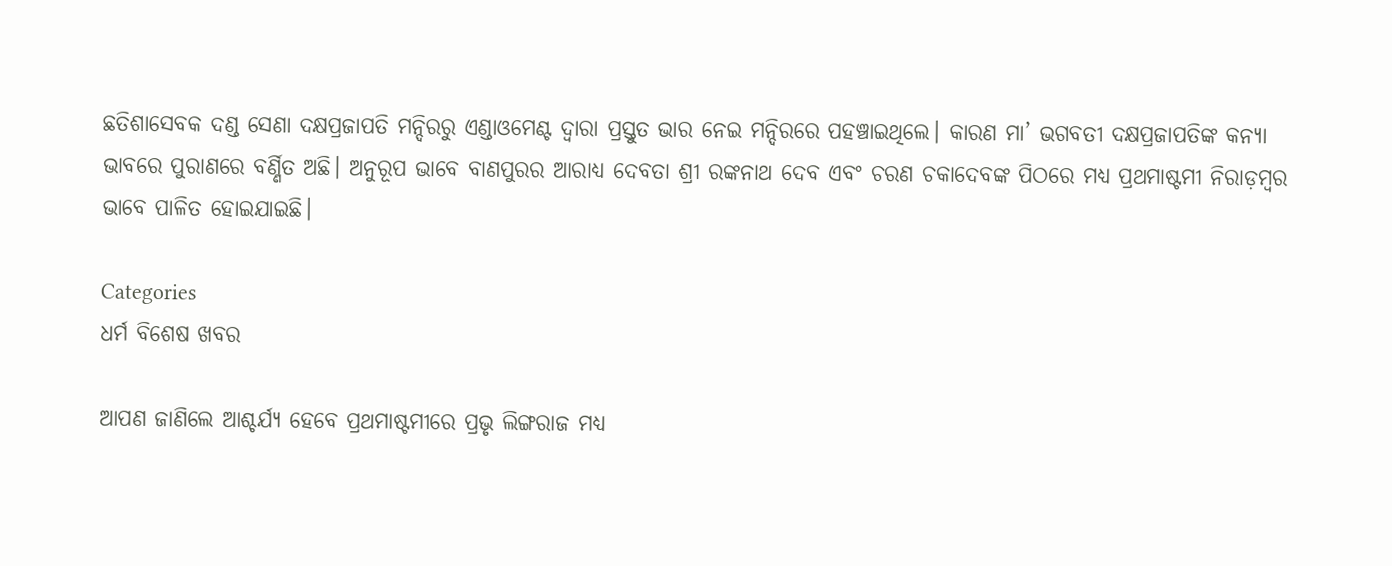ଛତିଶାସେବକ ଦଣ୍ଡ ସେଣା ଦକ୍ଷପ୍ରଜାପତି ମନ୍ଦିରରୁ ଏଣ୍ଡାଓମେଣ୍ଟ ଦ୍ୱାରା ପ୍ରସ୍ତୁତ ଭାର ନେଇ ମନ୍ଦିରରେ ପହଞ୍ଚାଇଥିଲେ। କାରଣ ମା’ ଭଗବତୀ ଦକ୍ଷପ୍ରଜାପତିଙ୍କ କନ୍ୟା ଭାବରେ ପୁରାଣରେ ବର୍ଣ୍ଣିତ ଅଛି। ଅନୁରୂପ ଭାବେ ବାଣପୁରର ଆରାଧ୍ୟ ଦେବତା ଶ୍ରୀ ରଙ୍କନାଥ ଦେବ ଏବଂ ଚରଣ ଚକାଦେବଙ୍କ ପିଠରେ ମଧ୍ୟ ପ୍ରଥମାଷ୍ଟମୀ ନିରାଡ଼ମ୍ବର ଭାବେ ପାଳିତ ହୋଇଯାଇଛି।

Categories
ଧର୍ମ ବିଶେଷ ଖବର

ଆପଣ ଜାଣିଲେ ଆଶ୍ଚର୍ଯ୍ୟ ହେବେ ପ୍ରଥମାଷ୍ଟମୀରେ ପ୍ରଭୃ ଲିଙ୍ଗରାଜ ମଧ୍ୟ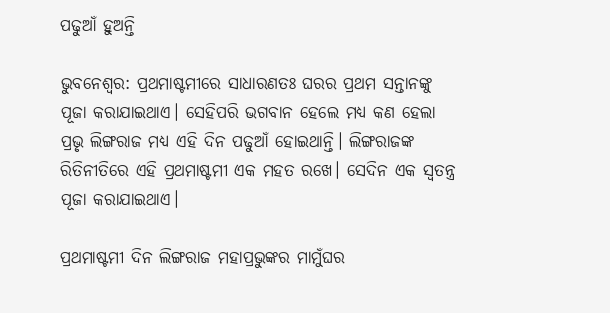ପଢୁଆଁ ହୁଅନ୍ତି

ଭୁବନେଶ୍ବର: ପ୍ରଥମାଷ୍ଟମୀରେ ସାଧାରଣତଃ ଘରର ପ୍ରଥମ ସନ୍ତାନଙ୍କୁ ପୂଜା କରାଯାଇଥାଏ। ସେହିପରି ଭଗବାନ ହେଲେ ମଧ୍ୟ କଣ ହେଲା ପ୍ରଭୃ ଲିଙ୍ଗରାଜ ମଧ୍ୟ ଏହି ଦିନ ପଢୁଆଁ ହୋଇଥାନ୍ତି। ଲିଙ୍ଗରାଜଙ୍କ ରିତିନୀତିରେ ଏହି ପ୍ରଥମାଷ୍ଟମୀ ଏକ ମହତ ରଖେ। ସେଦିନ ଏକ ସ୍ବତନ୍ତ୍ର ପୂଜା କରାଯାଇଥାଏ।

ପ୍ରଥମାଷ୍ଟମୀ ଦିନ ଲିଙ୍ଗରାଜ ମହାପ୍ରଭୁଙ୍କର ମାମୁଁଘର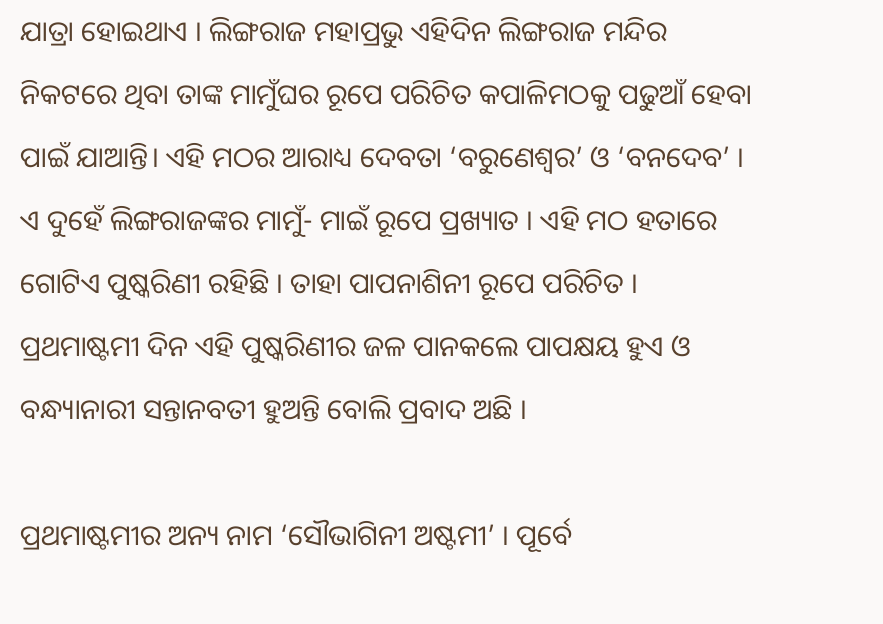ଯାତ୍ରା ହୋଇଥାଏ । ଲିଙ୍ଗରାଜ ମହାପ୍ରଭୁ ଏହିଦିନ ଲିଙ୍ଗରାଜ ମନ୍ଦିର ନିକଟରେ ଥିବା ତାଙ୍କ ମାମୁଁଘର ରୂପେ ପରିଚିତ କପାଳିମଠକୁ ପଢୁଆଁ ହେବା ପାଇଁ ଯାଆନ୍ତି। ଏହି ମଠର ଆରାଧ୍ୟ ଦେବତା ‘ବରୁଣେଶ୍ୱର’ ଓ ‘ବନଦେବ’ । ଏ ଦୁହେଁ ଲିଙ୍ଗରାଜଙ୍କର ମାମୁଁ- ମାଇଁ ରୂପେ ପ୍ରଖ୍ୟାତ । ଏହି ମଠ ହତାରେ ଗୋଟିଏ ପୁଷ୍କରିଣୀ ରହିଛି । ତାହା ପାପନାଶିନୀ ରୂପେ ପରିଚିତ । ପ୍ରଥମାଷ୍ଟମୀ ଦିନ ଏହି ପୁଷ୍କରିଣୀର ଜଳ ପାନକଲେ ପାପକ୍ଷୟ ହୁଏ ଓ ବନ୍ଧ୍ୟାନାରୀ ସନ୍ତାନବତୀ ହୁଅନ୍ତି ବୋଲି ପ୍ରବାଦ ଅଛି ।

ପ୍ରଥମାଷ୍ଟମୀର ଅନ୍ୟ ନାମ ‘ସୌଭାଗିନୀ ଅଷ୍ଟମୀ’ । ପୂର୍ବେ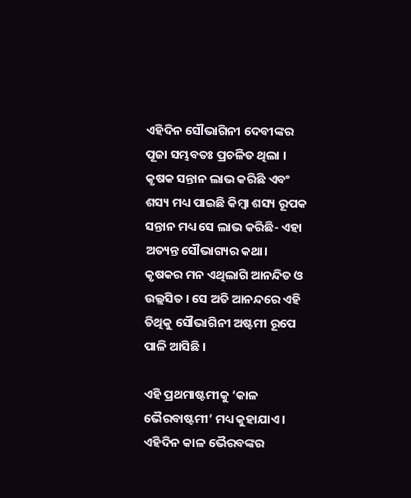ଏହିଦିନ ସୌଭାଗିନୀ ଦେବୀଙ୍କର ପୂଜା ସମ୍ଭବତଃ ପ୍ରଚଳିତ ଥିଲା । କୃଷକ ସନ୍ତାନ ଲାଭ କରିଛି ଏବଂ ଶସ୍ୟ ମଧ୍ୟ ପାଇଛି କିମ୍ବା ଶସ୍ୟ ରୂପକ ସନ୍ତାନ ମଧ୍ୟ ସେ ଲାଭ କରିଛି- ଏହା ଅତ୍ୟନ୍ତ ସୌଭାଗ୍ୟର କଥା। କୃଷକର ମନ ଏଥିଲାଗି ଆନନ୍ଦିତ ଓ ଉଲ୍ଲସିତ । ସେ ଅତି ଆନନ୍ଦରେ ଏହି ତିଥିକୁ ସୌଭାଗିନୀ ଅଷ୍ଟମୀ ରୂପେ ପାଳି ଆସିଛି ।

ଏହି ପ୍ରଥମାଷ୍ଟମୀକୁ ‘କାଳ ଭୈରବାଷ୍ଟମୀ’ ମଧ୍ୟ କୁହାଯାଏ । ଏହିଦିନ କାଳ ଭୈରବଙ୍କର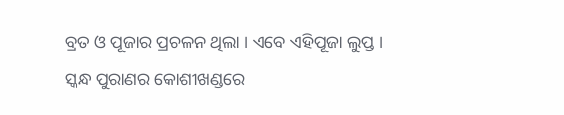ବ୍ରତ ଓ ପୂଜାର ପ୍ରଚଳନ ଥିଲା । ଏବେ ଏହିପୂଜା ଲୁପ୍ତ । ସ୍କନ୍ଧ ପୁରାଣର କୋଶୀଖଣ୍ଡରେ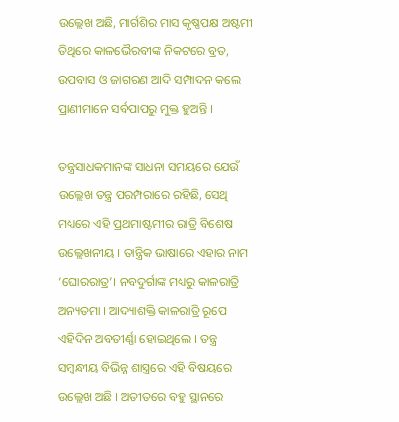ଉଲ୍ଲେଖ ଅଛି, ମାର୍ଗଶିର ମାସ କୃଷ୍ଣପକ୍ଷ ଅଷ୍ଟମୀ ତିଥିରେ କାଳଭୈରବୀଙ୍କ ନିକଟରେ ବ୍ରତ, ଉପବାସ ଓ ଜାଗରଣ ଆଦି ସମ୍ପାଦନ କଲେ ପ୍ରାଣୀମାନେ ସର୍ବପାପରୁ ମୁକ୍ତ ହୁଅନ୍ତି ।

ତନ୍ତ୍ରସାଧକମାନଙ୍କ ସାଧନା ସମୟରେ ଯେଉଁ ଉଲ୍ଲେଖ ତନ୍ତ୍ର ପରମ୍ପରାରେ ରହିଛି, ସେଥି ମଧ୍ୟରେ ଏହି ପ୍ରଥମାଷ୍ଟମୀର ରାତ୍ରି ବିଶେଷ ଉଲ୍ଲେଖନୀୟ । ତାନ୍ତ୍ରିକ ଭାଷାରେ ଏହାର ନାମ ‘ଘୋରରାତ୍ର’। ନବଦୁର୍ଗାଙ୍କ ମଧ୍ୟରୁ କାଳରାତ୍ରି ଅନ୍ୟତମା । ଆଦ୍ୟାଶକ୍ତି କାଳରାତ୍ରି ରୂପେ ଏହିଦିନ ଅବତୀର୍ଣ୍ଣା ହୋଇଥିଲେ । ତନ୍ତ୍ର ସମ୍ବନ୍ଧୀୟ ବିଭିନ୍ନ ଶାସ୍ତ୍ରରେ ଏହି ବିଷୟରେ ଉଲ୍ଲେଖ ଅଛି । ଅତୀତରେ ବହୁ ସ୍ଥାନରେ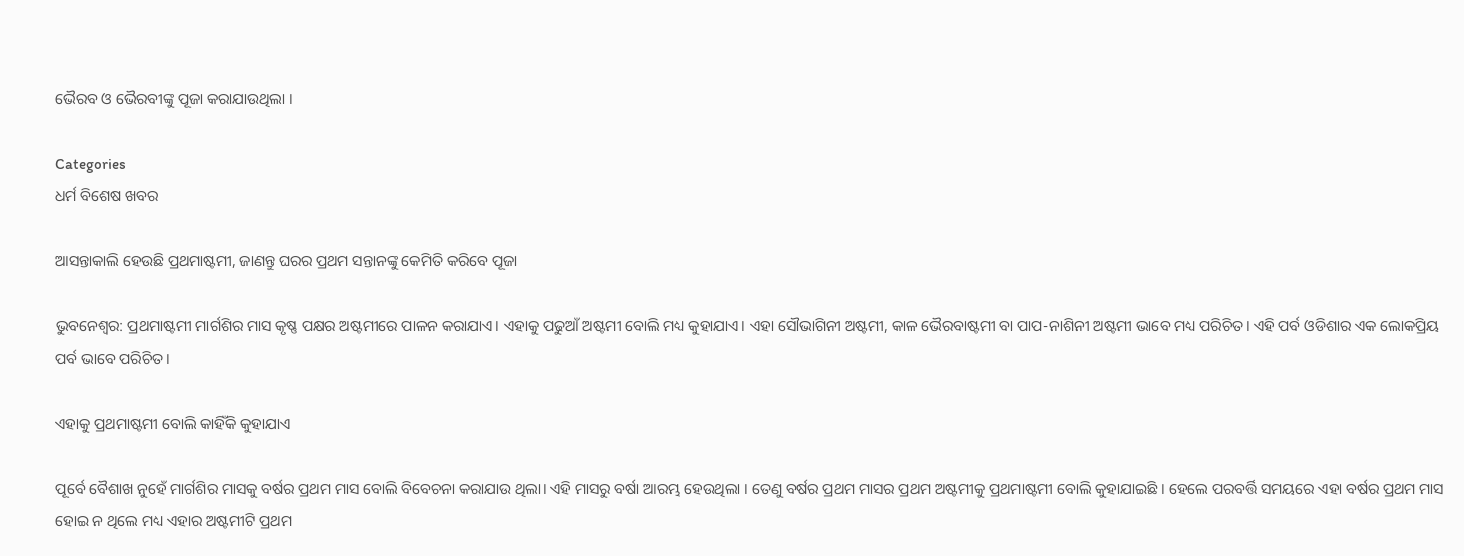ଭୈରବ ଓ ଭୈରବୀଙ୍କୁ ପୂଜା କରାଯାଉଥିଲା ।

Categories
ଧର୍ମ ବିଶେଷ ଖବର

ଆସନ୍ତାକାଲି ହେଉଛି ପ୍ରଥମାଷ୍ଟମୀ, ଜାଣନ୍ତୁ ଘରର ପ୍ରଥମ ସନ୍ତାନଙ୍କୁ କେମିତି କରିବେ ପୂଜା

ଭୁବନେଶ୍ବର: ପ୍ରଥମାଷ୍ଟମୀ ମାର୍ଗଶିର ମାସ କୃଷ୍ଣ ପକ୍ଷର ଅଷ୍ଟମୀରେ ପାଳନ କରାଯାଏ। ଏହାକୁ ପଢୁଆଁ ଅଷ୍ଟମୀ ବୋଲି ମଧ୍ୟ କୁହାଯାଏ। ଏହା ସୌଭାଗିନୀ ଅଷ୍ଟମୀ, କାଳ ଭୈରବାଷ୍ଟମୀ ବା ପାପ-ନାଶିନୀ ଅଷ୍ଟମୀ ଭାବେ ମଧ୍ୟ ପରିଚିତ। ଏହି ପର୍ବ ଓଡିଶାର ଏକ ଲୋକପ୍ରିୟ ପର୍ବ ଭାବେ ପରିଚିତ।

ଏହାକୁ ପ୍ରଥମାଷ୍ଟମୀ ବୋଲି କାହିଁକି କୁହାଯାଏ

ପୂର୍ବେ ବୈଶାଖ ନୁହେଁ ମାର୍ଗଶିର ମାସକୁ ବର୍ଷର ପ୍ରଥମ ମାସ ବୋଲି ବିବେଚନା କରାଯାଉ ଥିଲା। ଏହି ମାସରୁ ବର୍ଷା ଆରମ୍ଭ ହେଉଥିଲା । ତେଣୁ ବର୍ଷର ପ୍ରଥମ ମାସର ପ୍ରଥମ ଅଷ୍ଟମୀକୁ ପ୍ରଥମାଷ୍ଟମୀ ବୋଲି କୁହାଯାଇଛି । ହେଲେ ପରବର୍ତ୍ତି ସମୟରେ ଏହା ବର୍ଷର ପ୍ରଥମ ମାସ ହୋଇ ନ ଥିଲେ ମଧ୍ୟ ଏହାର ଅଷ୍ଟମୀଟି ପ୍ରଥମ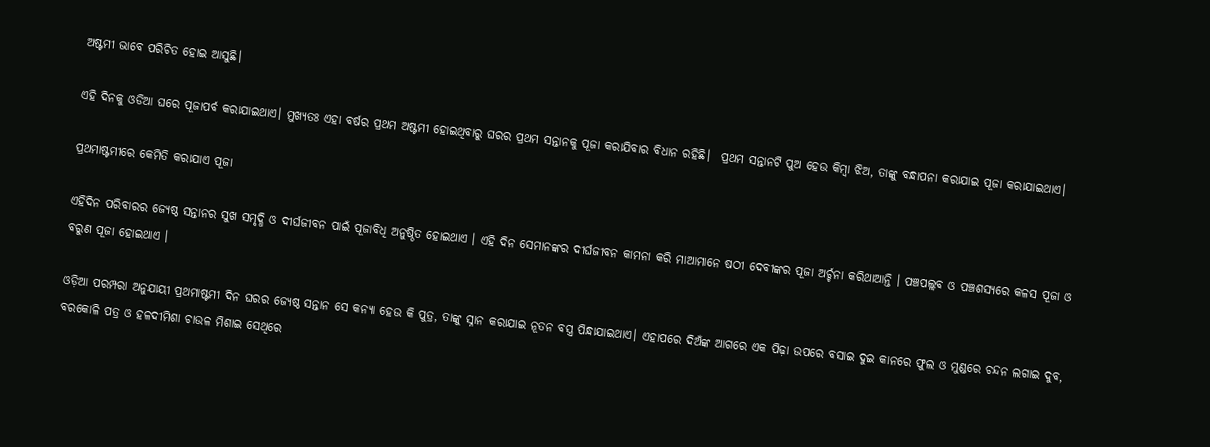ଅଷ୍ଟମୀ ଭାବେ ପରିଚିତ ହୋଇ ଆସୁଛି।

ଏହି ଦିନକୁ ଓଡିଆ ଘରେ ପୂଜାପର୍ବ କରାଯାଇଥାଏ। ମୁଖ୍ୟତଃ ଏହା ବର୍ଷର ପ୍ରଥମ ଅଷ୍ଟମୀ ହୋଇଥିବାରୁ ଘରର ପ୍ରଥମ ସନ୍ତାନକୁ ପୂଜା କରାଯିବାର ବିଧାନ ରହିଛି।  ପ୍ରଥମ ସନ୍ତାନଟି ପୁଅ ହେଉ କିମ୍ବା ଝିଅ, ତାଙ୍କୁ ବନ୍ଧାପନା କରାଯାଇ ପୂଜା କରାଯାଇଥାଏ।

ପ୍ରଥମାଷ୍ଟମୀରେ କେମିତି କରାଯାଏ ପୂଜା

ଏହିଦିନ ପରିବାରର ଜ୍ୟେଷ୍ଠ ସନ୍ତାନର ସୁଖ ସମୃଦ୍ଧି ଓ ଦୀର୍ଘଜୀବନ ପାଇଁ ପୂଜାବିଧି ଅନୁଷ୍ଠିତ ହୋଇଥାଏ । ଏହି ଦିନ ସେମାନଙ୍କର ଦୀର୍ଘଜୀବନ କାମନା କରି ମାଆମାନେ ଷଠୀ ଦେବୀଙ୍କର ପୂଜା ଅର୍ଚ୍ଚନା କରିଥାଆନ୍ତି । ପଞ୍ଚପଲ୍ଲବ ଓ ପଞ୍ଚଶସ୍ୟରେ କଳସ ପୂଜା ଓ ବରୁଣ ପୂଜା ହୋଇଥାଏ ।

ଓଡ଼ିଆ ପରମ୍ପରା ଅନୁଯାୟୀ ପ୍ରଥମାଷ୍ଟମୀ ଦିନ ଘରର ଜ୍ୟେଷ୍ଠ ସନ୍ତାନ ସେ କନ୍ୟା ହେଉ କି ପୁତ୍ର, ତାଙ୍କୁ ସ୍ନାନ କରାଯାଇ ନୂତନ ବସ୍ତ୍ର ପିନ୍ଧାଯାଇଥାଏ। ଏହାପରେ ଦିଅଁଙ୍କ ଆଗରେ ଏକ ପିଢ଼ା ଉପରେ ବସାଇ ଦୁଇ କାନରେ ଫୁଲ ଓ ମୁଣ୍ଡରେ ଚନ୍ଦନ ଲଗାଇ ଦୁବ, ବରକୋଳି ପତ୍ର ଓ ହଳଦୀମିଶା ଚାଉଳ ମିଶାଇ ସେଥିରେ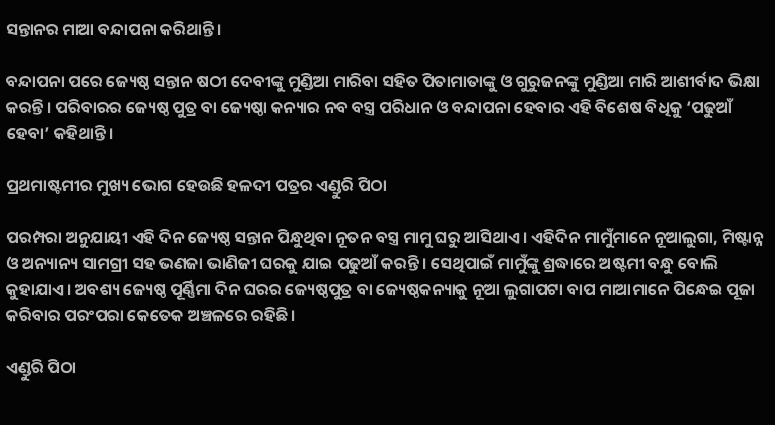ସନ୍ତାନର ମାଆ ବନ୍ଦାପନା କରିଥାନ୍ତି ।

ବନ୍ଦାପନା ପରେ ଜ୍ୟେଷ୍ଠ ସନ୍ତାନ ଷଠୀ ଦେବୀଙ୍କୁ ମୁଣ୍ଡିଆ ମାରିବା ସହିତ ପିତାମାତାଙ୍କୁ ଓ ଗୁରୁଜନଙ୍କୁ ମୁଣ୍ଡିଆ ମାରି ଆଶୀର୍ବାଦ ଭିକ୍ଷା କରନ୍ତି । ପରିବାରର ଜ୍ୟେଷ୍ଠ ପୁତ୍ର ବା ଜ୍ୟେଷ୍ଠା କନ୍ୟାର ନବ ବସ୍ତ୍ର ପରିଧାନ ଓ ବନ୍ଦାପନା ହେବାର ଏହି ବିଶେଷ ବିଧିକୁ ‘ପଢୁଆଁ ହେବା’ କହିଥାନ୍ତି।

ପ୍ରଥମାଷ୍ଟମୀର ମୁଖ୍ୟ ଭୋଗ ହେଉଛି ହଳଦୀ ପତ୍ରର ଏଣ୍ଡୁରି ପିଠା

ପରମ୍ପରା ଅନୁଯାୟୀ ଏହି ଦିନ ଜ୍ୟେଷ୍ଠ ସନ୍ତାନ ପିନ୍ଧୁଥିବା ନୂତନ ବସ୍ତ୍ର ମାମୁ ଘରୁ ଆସିଥାଏ। ଏହିଦିନ ମାମୁଁମାନେ ନୂଆଲୁଗା, ମିଷ୍ଟାନ୍ନ ଓ ଅନ୍ୟାନ୍ୟ ସାମଗ୍ରୀ ସହ ଭଣଜା ଭାଣିଜୀ ଘରକୁ ଯାଇ ପଢୁଆଁ କରନ୍ତି । ସେଥିପାଇଁ ମାମୁଁଙ୍କୁ ଶ୍ରଦ୍ଧାରେ ଅଷ୍ଟମୀ ବନ୍ଧୁ ବୋଲି କୁହାଯାଏ। ଅବଶ୍ୟ ଜ୍ୟେଷ୍ଠ ପୂର୍ଣ୍ଣିମା ଦିନ ଘରର ଜ୍ୟେଷ୍ଠପୁତ୍ର ବା ଜ୍ୟେଷ୍ଠକନ୍ୟାକୁ ନୂଆ ଲୁଗାପଟା ବାପ ମାଆମାନେ ପିନ୍ଧେଇ ପୂଜା କରିବାର ପରଂପରା କେତେକ ଅଞ୍ଚଳରେ ରହିଛି।

ଏଣ୍ଡୁରି ପିଠା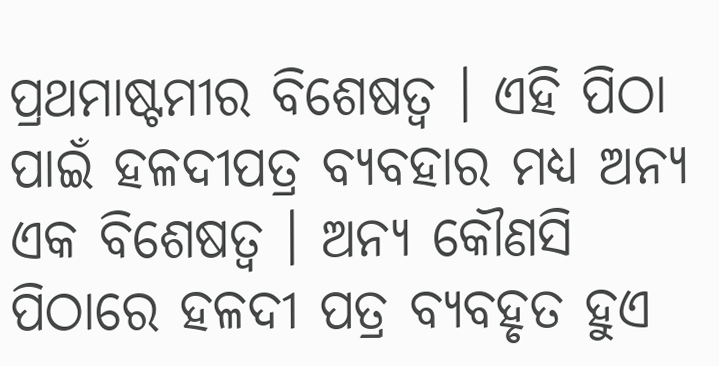ପ୍ରଥମାଷ୍ଟମୀର ବିଶେଷତ୍ୱ । ଏହି ପିଠା ପାଇଁ ହଳଦୀପତ୍ର ବ୍ୟବହାର ମଧ୍ୟ ଅନ୍ୟ ଏକ ବିଶେଷତ୍ୱ । ଅନ୍ୟ କୌଣସି ପିଠାରେ ହଳଦୀ ପତ୍ର ବ୍ୟବହୃତ ହୁଏ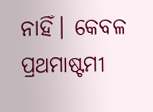ନାହିଁ। କେବଳ ପ୍ରଥମାଷ୍ଟମୀ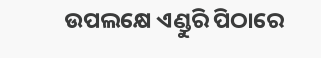ଉପଲକ୍ଷେ ଏଣ୍ଡୁରି ପିଠାରେ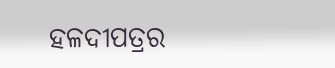ହଳଦୀପତ୍ରର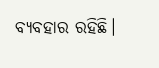ବ୍ୟବହାର ରହିଛି।